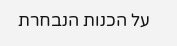על הכנות הנבחרת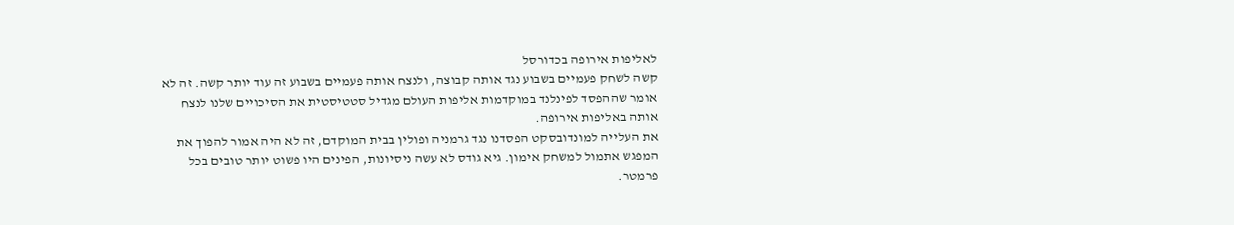לאליפות אירופה בכדורסל
קשה לשחק פעמיים בשבוע נגד אותה קבוצה, ולנצח אותה פעמיים בשבוע זה עוד יותר קשה. זה לא אומר שההפסד לפינלנד במוקדמות אליפות העולם מגדיל סטטיסטית את הסיכויים שלנו לנצח אותה באליפות אירופה.
את העלייה למונדובסקט הפסדנו נגד גרמניה ופולין בבית המוקדם, זה לא היה אמור להפוך את המפגש אתמול למשחק אימון. גיא גודס לא עשה ניסיונות, הפינים היו פשוט יותר טובים בכל פרמטר.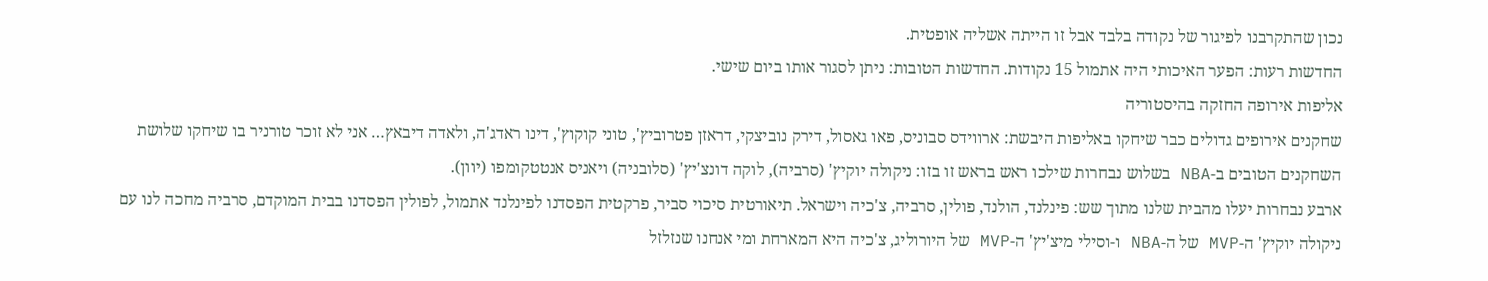נכון שהתקרבנו לפיגור של נקודה בלבד אבל זו הייתה אשליה אופטית.
החדשות רעות: הפער האיכותי היה אתמול 15 נקודות. החדשות הטובות: ניתן לסגור אותו ביום שישי.
אליפות אירופה החזקה בהיסטוריה
שחקנים אירופים גדולים כבר שיחקו באליפות היבשת: ארווידס סבוניס, פאו גאסול, דירק נוביצקי, דראזן פטרוביץ', טוני קוקוץ', דינו ראדג'ה, ולאדה דיבאץ… אני לא זוכר טורניר בו שיחקו שלושת השחקנים הטובים ב-NBA בשלוש נבחרות שילכו ראש בראש זו בזו: ניקולה יוקיץ' (סרביה), לוקה דונצ'יץ' (סלובניה) ויאניס אנטטקומפו (יוון).
ארבע נבחרות יעלו מהבית שלנו מתוך שש: פינלנד, הולנד, פולין, סרביה, צ'כיה וישראל. תיאורטית סיכוי סביר, פרקטית הפסדנו לפינלנד אתמול, לפולין הפסדנו בבית המוקדם, סרביה מחכה לנו עם ניקולה יוקיץ' ה-MVP של ה-NBA ו-וסילי מיצ'יץ' ה-MVP של היורוליג, צ'כיה היא המארחת ומי אנחנו שנזלזל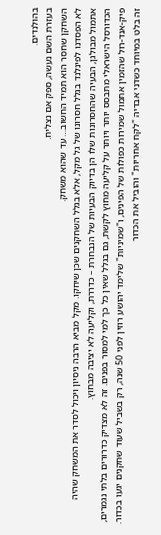בהולנדים.
בעזרת השם נעשה, ספק אם נצליח.
השחקן שחסר הוא תמיד החשוב… עד שהוא משחק.
לא הפסדנו לפינלנד בגלל חסרונו של גל מקל, אלא בגלל השחקנים שכן שיחקו. מקל מביא הרבה ניסיון ויכול לסדר את המשחק שהיה אתמול מבולגן, הבעיה שהחסרונות שלו הן בדיוק הבעיות של הנבחרת – כדררת, וקליעה לא יציבה מבחוץ.
הכדורסל הישראלי מתבסס יותר ויותר על קליעה מחוץ לקשת, גם בגלל שאין כל כך למי למסור בפנים. זה לא מצדיק כדרורים בלתי נגמרים, פיק-אנד-רול שהזמין אתמול שמירות כפולות של הפינים, ו"שמיניות" שלימד יהושע רוזין לפני 50 שנה, רק בשביל שעוד שחקנים יגעו בכדור.
זה בלט במיוחד כשדני אבדיה "לקח אחריות" והוביל את הכדור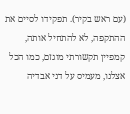(עם ראש בקיר). תפקידו לסיים את ההתקפה, לא להתחיל אותה, קמפיין תקשורתי מוגזם, כמו הכל אצלנו, מעמיס על דני אבדיה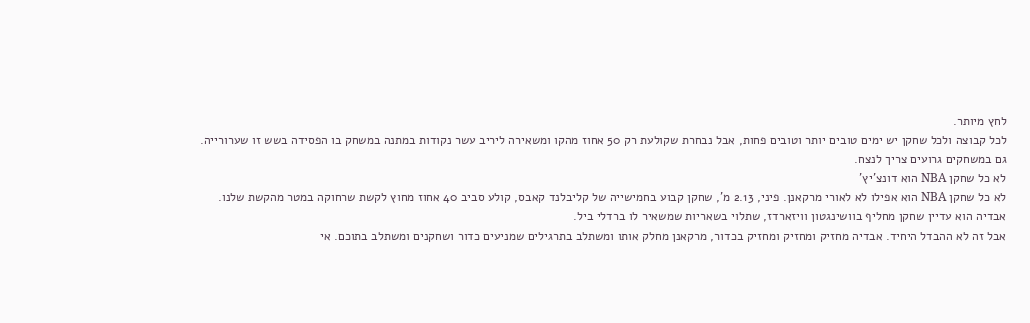לחץ מיותר.
לכל קבוצה ולכל שחקן יש ימים טובים יותר וטובים פחות, אבל נבחרת שקולעת רק 50 אחוז מהקו ומשאירה ליריב עשר נקודות במתנה במשחק בו הפסידה בשש זו שערורייה.
גם במשחקים גרועים צריך לנצח.
לא כל שחקן NBA הוא דונצ'יץ'
לא כל שחקן NBA הוא אפילו לא לאורי מרקאנן. פיני, 2.13 מ', שחקן קבוע בחמישייה של קליבלנד קאבס, קולע סביב 40 אחוז מחוץ לקשת שרחוקה במטר מהקשת שלנו. אבדיה הוא עדיין שחקן מחליף בוושינגטון וויזארדז, שתלוי בשאריות שמשאיר לו ברדלי ביל.
אבל זה לא ההבדל היחיד. אבדיה מחזיק ומחזיק ומחזיק בכדור, מרקאנן מחלק אותו ומשתלב בתרגילים שמניעים כדור ושחקנים ומשתלב בתוכם. אי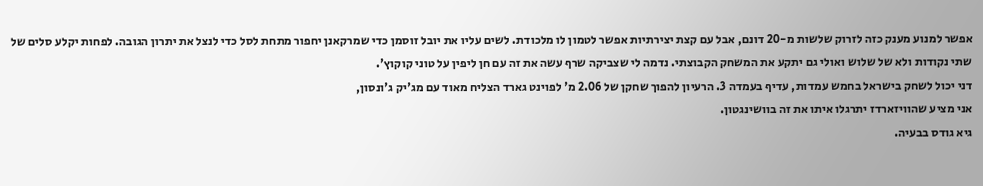אפשר למנוע מענק כזה לזרוק שלשות מ-20 דונם, אבל עם קצת יצירתיות אפשר לטמון לו מלכודת. לשים עליו את יובל זוסמן כדי שמרקאנן יחפור מתחת לסל כדי לנצל את יתרון הגובה. לפחות יקלע סלים של שתי נקודות ולא של שלוש ואולי גם יתקע את המשחק הקבוצתי. נדמה לי שצביקה שרף עשה את זה עם חן ליפין על טוני קוקוץ'.
דני יכול לשחק בישראל בחמש עמדות, עדיף בעמדה 3. הרעיון להפוך שחקן של 2.06 מ' לפוינט גארד הצליח מאוד עם מג'יק ג'ונסון,
אני מציע שהוויזארדז יתרגלו איתו את זה בוושינגטון.
גיא גודס בבעיה.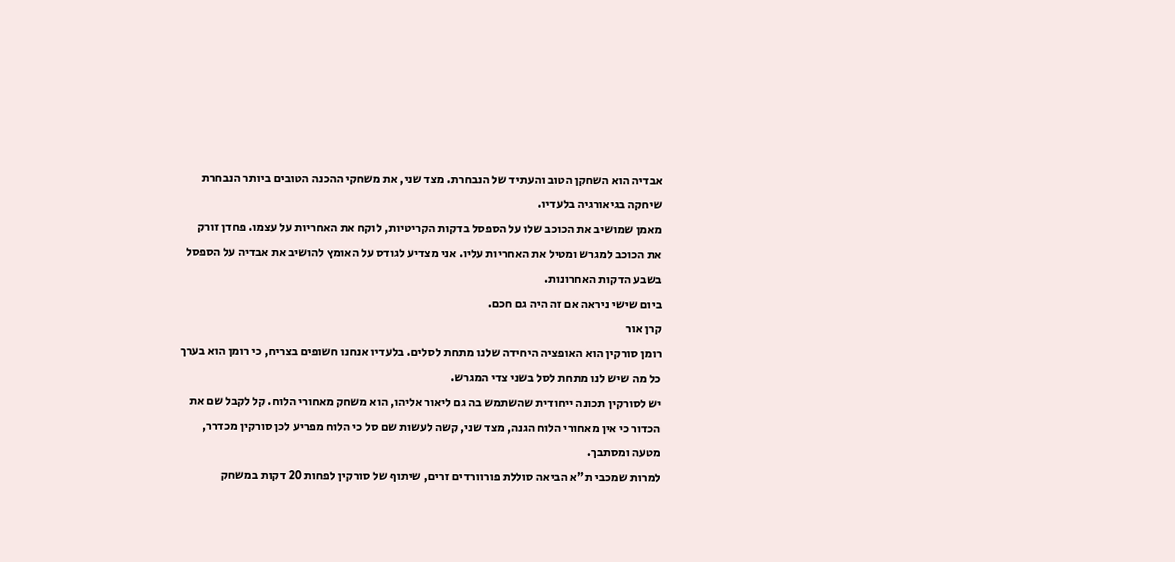אבדיה הוא השחקן הטוב והעתיד של הנבחרת. מצד שני, את משחקי ההכנה הטובים ביותר הנבחרת שיחקה בגיאורגיה בלעדיו.
מאמן שמושיב את הכוכב שלו על הספסל בדקות הקריטיות, לוקח את האחריות על עצמו. פחדן זורק את הכוכב למגרש ומטיל את האחריות עליו. אני מצדיע לגודס על האומץ להושיב את אבדיה על הספסל בשבע הדקות האחרונות.
ביום שישי ניראה אם זה היה גם חכם.
קרן אור
רומן סורקין הוא האופציה היחידה שלנו מתחת לסלים. בלעדיו אנחנו חשופים בצריח, כי רומן הוא בערך כל מה שיש לנו מתחת לסל בשני צדי המגרש.
יש לסורקין תכונה ייחודית שהשתמש בה גם ליאור אליהו, הוא משחק מאחורי הלוח. קל לקבל שם את הכדור כי אין מאחורי הלוח הגנה, מצד שני, קשה לעשות שם סל כי הלוח מפריע לכן סורקין מכדרר, מטעה ומסתבך.
למרות שמכבי ת"א הביאה סוללת פורוורדים זרים, שיתוף של סורקין לפחות 20 דקות במשחק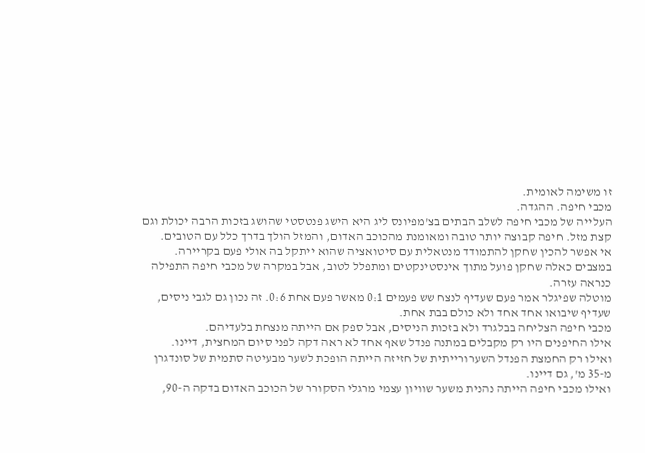זו משימה לאומית.
מכבי חיפה. ההגדה.
העלייה של מכבי חיפה לשלב הבתים בצ'מפיונס ליג היא הישג פנטסטי שהושג בזכות הרבה יכולת וגם קצת מזל. חיפה קבוצה יותר טובה ומאומנת מהכוכב האדום, והמזל הולך בדרך כלל עם הטובים.
אי אפשר להכין שחקן להתמודד מנטאלית עם סיטואציה שהוא ייתקל בה אולי פעם בקריירה. במצבים כאלה שחקן פועל מתוך אינסטינקטים ומתפלל לטוב, אבל במקרה של מכבי חיפה התפילה כנראה עזרה.
מוטלה שפיגלר אמר פעם שעדיף לנצח שש פעמים 0:1 מאשר פעם אחת 0:6. זה נכון גם לגבי ניסים, שעדיף שיבואו אחד אחד ולא כולם בבת אחת.
מכבי חיפה הצליחה בבלגרד ולא בזכות הניסים, אבל ספק אם הייתה מנצחת בלעדיהם.
אילו החיפנים היו רק מקבלים במתנה פנדל שאף אחד לא ראה דקה לפני סיום המחצית, דיינו.
ואילו רק החמצת הפנדל השערורייתית של חזיזה הייתה הופכת לשער מבעיטה סתמית של סונדגרן מ-35 מ', גם דיינו.
ואילו מכבי חיפה הייתה נהנית משער שוויון עצמי מרגלי הסקורר של הכוכב האדום בדקה ה-90,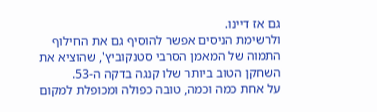גם אז דיינו.
ולרשימת הניסים אפשר להוסיף גם את החילוף התמוה של המאמן הסרבי סטנקוביץ', שהוציא את השחקן הטוב ביותר שלו קנגה בדקה ה-53.
על אחת כמה וכמה, טובה כפולה ומכופלת למקום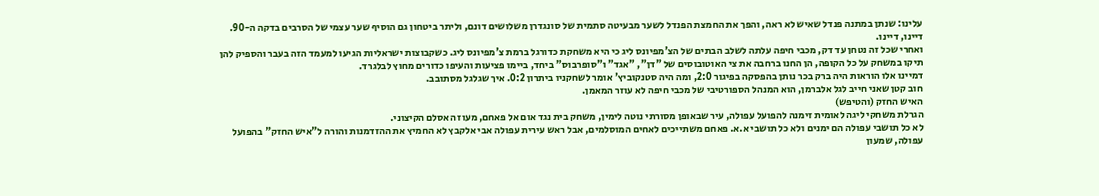עלינו: שנתן במתנה פנדל שאיש לא ראה, והפך את החמצת הפנדל לשער מבעיטה סתמית של סונגדרן משלושים דונם, וליתר ביטחון גם הוסיף שער עצמי של הסרבים בדקה ה-90. דיינו, דיינו.
ואחרי שכל זה נטחן עד דק, מכבי חיפה עלתה לשלב הבתים של הצ'מפיונס ליג כי היא משחקת כדורגל ברמת צ'מפיונס ליג. כשקבוצות ישראליות הגיעו למעמד הזה בעבר והספיק להן תיקו במשחק על כל הקופה, הן החנו ברחבה את צי האוטובוסים של "דן", "אגד" ו"סופרבוס" ביחד, ביימו פציעות והעיפו כדורים מחוץ לבלגרד.
דמיינו אלו הוראות היה ברק בכר נותן בהפסקה בפיגור 2:0, ומה היה סטנקוביץ' אומר לשחקניו ביתרון 0:2. איך שגלגל מסתובב.
חוב קטן שאני חייב לגל אלברמן, הוא המנהל הספורטיבי של מכבי חיפה לא עוזר המאמן.
האיש החזק (והטיפש)
הגרלת משחקי ליגה לאומית זימנה להפועל עפולה, עיר שבאופן מסורתי נוטה לימין, משחק בית נגד אום אל פאחם, מעוז האסלם הקיצוני.
לא כל תושבי עפולה הם ימנים ולא כל תושבי א.א. פאחם משתייכים לאחים המוסלמים, אבל ראש עירית עפולה אבי אלקבץ לא החמיץ את ההזדמנות והורה ל"איש החזק" בהפועל עפולה, שמעון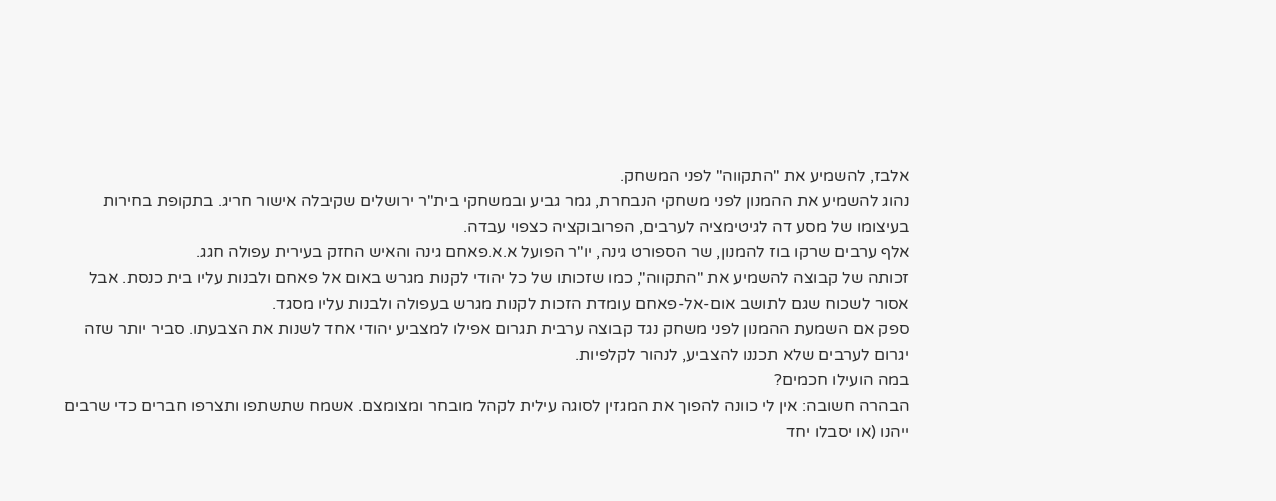אלבז, להשמיע את "התקווה" לפני המשחק.
נהוג להשמיע את ההמנון לפני משחקי הנבחרת, גמר גביע ובמשחקי בית"ר ירושלים שקיבלה אישור חריג. בתקופת בחירות בעיצומו של מסע דה לגיטימציה לערבים, הפרובוקציה כצפוי עבדה.
אלף ערבים שרקו בוז להמנון, שר הספורט גינה, יו"ר הפועל א.א.פאחם גינה והאיש החזק בעירית עפולה חגג.
זכותה של קבוצה להשמיע את "התקווה", כמו שזכותו של כל יהודי לקנות מגרש באום אל פאחם ולבנות עליו בית כנסת. אבל אסור לשכוח שגם לתושב אום-אל-פאחם עומדת הזכות לקנות מגרש בעפולה ולבנות עליו מסגד.
ספק אם השמעת ההמנון לפני משחק נגד קבוצה ערבית תגרום אפילו למצביע יהודי אחד לשנות את הצבעתו. סביר יותר שזה יגרום לערבים שלא תכננו להצביע, לנהור לקלפיות.
במה הועילו חכמים?
הבהרה חשובה: אין לי כוונה להפוך את המגזין לסוגה עילית לקהל מובחר ומצומצם. אשמח שתשתפו ותצרפו חברים כדי שרבים ייהנו (או יסבלו יחד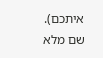איתכם).
שם מלא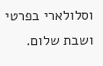וסלולארי בפרטי ושבת שלום.